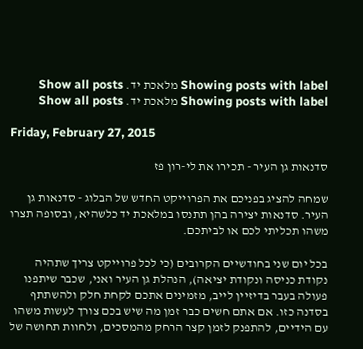Showing posts with label מלאכת יד. Show all posts
Showing posts with label מלאכת יד. Show all posts

Friday, February 27, 2015

סדנאות גן העיר - תכירו את לי-רון פז

שמחה להציג בפניכם את הפרוייקט החדש של הבלוג - סדנאות גן העיר. סדנאות יצירה בהן תתנסו במלאכת יד כלשהיא, ובסופה תצרו משהו תכליתי לכם או לביתכם.

בכל יום שני בחודשיים הקרובים (כי לכל פרוייקט צריך שתהיה נקודת כניסה ונקודת יציאה), הנהלת גן העיר ואני, שכבר שיתפנו פעולה בעבר בדיזיין לייב, מזמינים אתכם לקחת חלק ולהשתתף בסדנה כזו. אם אתם חשים כבר זמן מה שיש בכם צורך לעשות משהו עם הידיים, להתפנק לזמן קצר הרחק מהמסכים, ולחוות תחושה של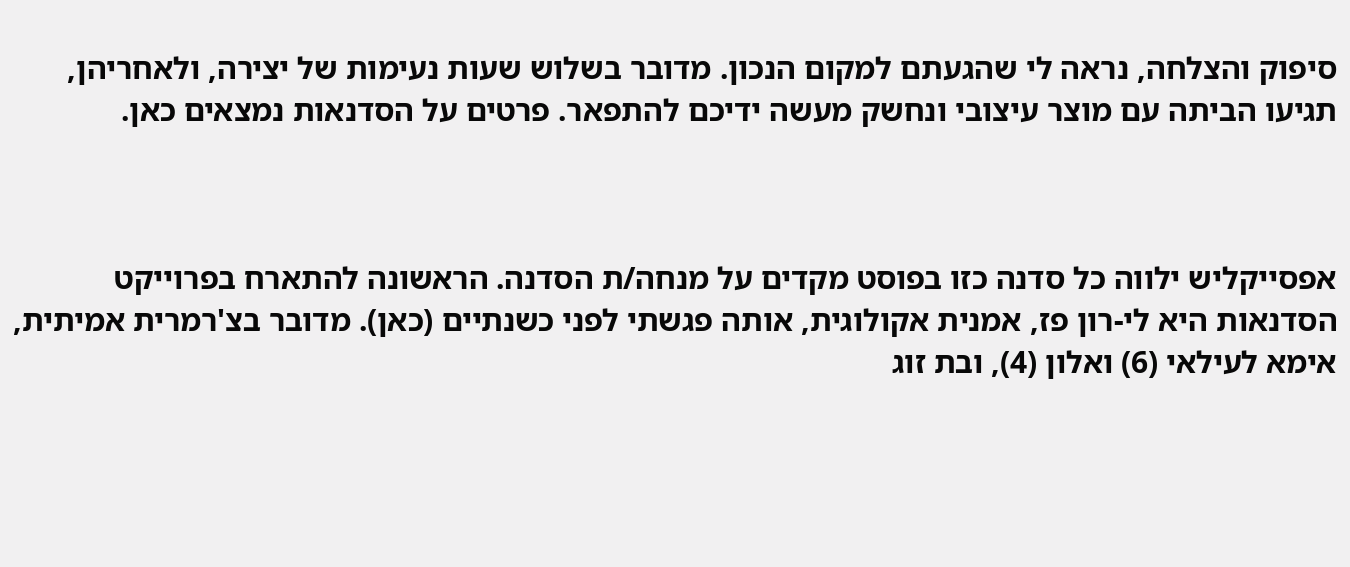סיפוק והצלחה, נראה לי שהגעתם למקום הנכון. מדובר בשלוש שעות נעימות של יצירה, ולאחריהן, תגיעו הביתה עם מוצר עיצובי ונחשק מעשה ידיכם להתפאר. פרטים על הסדנאות נמצאים כאן.



אפסייקליש ילווה כל סדנה כזו בפוסט מקדים על מנחה/ת הסדנה. הראשונה להתארח בפרוייקט הסדנאות היא לי-רון פז, אמנית אקולוגית, אותה פגשתי לפני כשנתיים (כאן). מדובר בצ'רמרית אמיתית, אימא לעילאי (6) ואלון (4), ובת זוג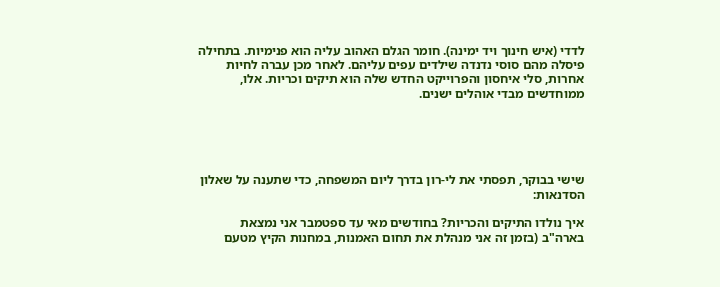לדדי (איש חינוך ויד ימינה). חומר הגלם האהוב עליה הוא פנימיות. בתחילה פיסלה מהם סוסי נדנדה שילדים עפים עליהם. לאחר מכן עברה לחיות אחרות, סלי איחסון והפרוייקט החדש שלה הוא תיקים וכריות. אלו, ממוחדשים מבדי אוהלים ישנים.





שישי בבוקר, תפסתי את לי-רון בדרך ליום המשפחה, כדי שתענה על שאלון הסדנאות:

איך נולדו התיקים והכריות? בחודשים מאי עד ספטמבר אני נמצאת בארה"ב (בזמן זה אני מנהלת את תחום האמנות, במחנות הקיץ מטעם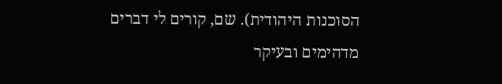הסוכנות היהודית). שם, קורים לי דברים מדהימים ובעיקר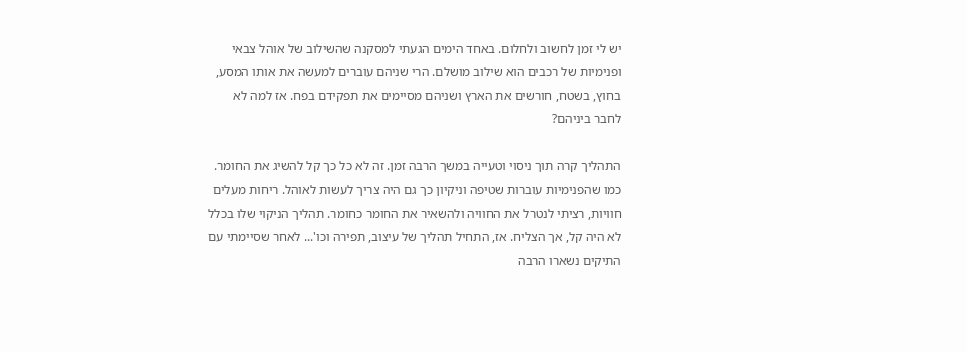יש לי זמן לחשוב ולחלום. באחד הימים הגעתי למסקנה שהשילוב של אוהל צבאי ופנימיות של רכבים הוא שילוב מושלם. הרי שניהם עוברים למעשה את אותו המסע, בחוץ, בשטח, חורשים את הארץ ושניהם מסיימים את תפקידם בפח. אז למה לא לחבר ביניהם?

התהליך קרה תוך ניסוי וטעייה במשך הרבה זמן. זה לא כל כך קל להשיג את החומר. כמו שהפנימיות עוברות שטיפה וניקיון כך גם היה צריך לעשות לאוהל. ריחות מעלים חוויות, רציתי לנטרל את החוויה ולהשאיר את החומר כחומר. תהליך הניקוי שלו בכלל לא היה קל, אך הצליח. אז, התחיל תהליך של עיצוב, תפירה וכו'... לאחר שסיימתי עם התיקים נשארו הרבה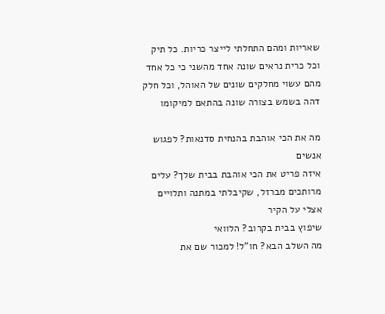שאריות ומהם התחלתי לייצר כריות. כל תיק וכל כרית נראים שונה אחד מהשני כי כל אחד מהם עשוי מחלקים שונים של האוהל, וכל חלק דהה בשמש בצורה שונה בהתאם למיקומו

מה את הכי אוהבת בהנחית סדנאות? לפגוש אנשים
איזה פריט את הכי אוהבת בבית שלך? עלים מרותכים מברזל, שקיבלתי במתנה ותלויים אצלי על הקיר
שיפוץ בבית בקרוב? הלוואי
מה השלב הבא? חו"ל! למכור שם את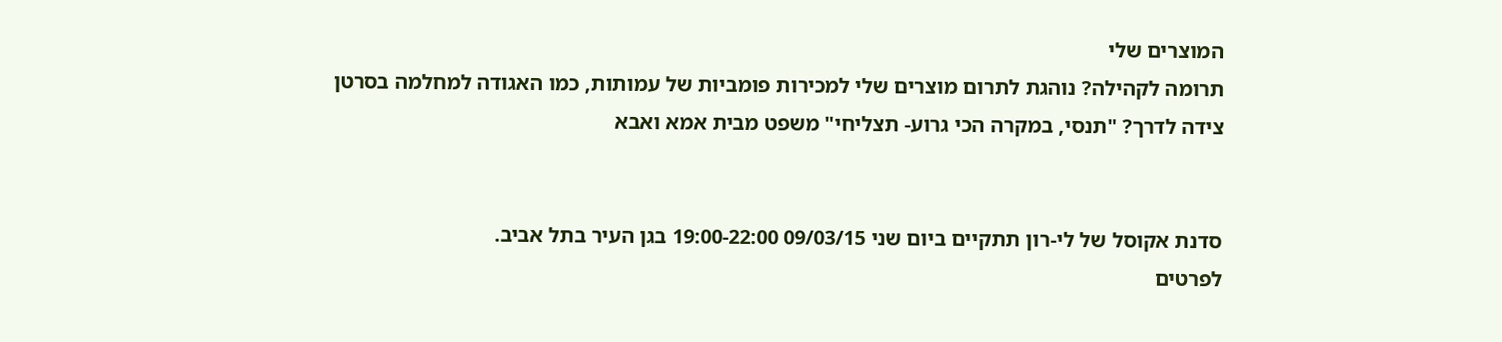המוצרים שלי
תרומה לקהילה? נוהגת לתרום מוצרים שלי למכירות פומביות של עמותות, כמו האגודה למחלמה בסרטן
צידה לדרך? "תנסי, במקרה הכי גרוע- תצליחי" משפט מבית אמא ואבא


סדנת אקוסל של לי-רון תתקיים ביום שני 09/03/15 19:00-22:00 בגן העיר בתל אביב.
לפרטים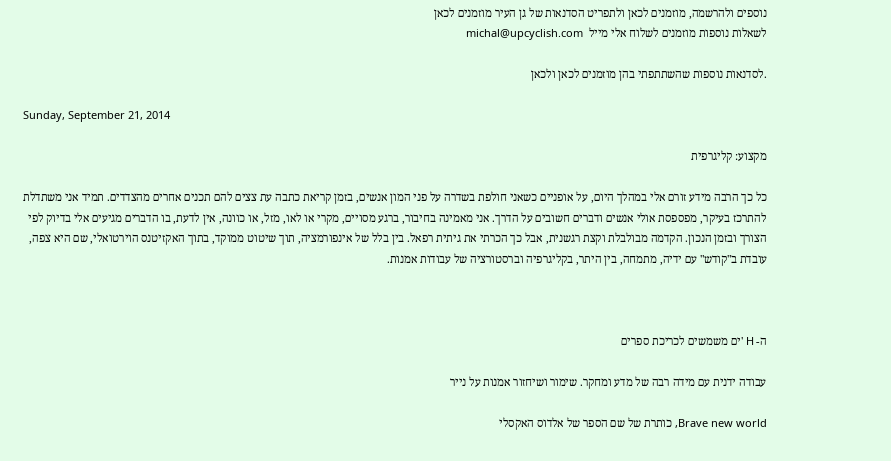נוספים ולהרשמה, מוזמנים לכאן ולתפריט הסדנאות של גן העיר מוזמנים לכאן
לשאלות נוספות מוזמנים לשלוח אלי מייל  michal@upcyclish.com

.לסדנאות נוספות שהשתתפתי בהן מוזמנים לכאן ולכאן

Sunday, September 21, 2014

מקצוע: קליגרפית

כל כך הרבה מידע זורם אלי במהלך היום, על אופניים כשאני חולפת בשדרה על פני המון אנשים, בזמן קריאת כתבה עת צצים להם תכנים אחרים מהצדדים. תמיד אני משתדלת להתרכז בעיקר, מפספסת אולי אנשים ודברים חשובים על הדרך. אני מאמינה בחיבור, ברגע מסויים, מקרי או לאו, מזל, או כוונה, אין לדעת, בו הדברים מגיעים אלי בדיוק לפי הצורך ובזמן הנכון. הקדמה מבולבלת וקצת רגשנית, אבל כך הכרתי את גיתית רפאל. בין בלל של אינפורמציה, תוך שיטוט ממוקד, בתוך האקזיטנס הוירטואלי, שם היא צפה, עובדת ב"קודש" עם ידיה, מתמחה, בין היתר, בקליגרפיה וברסטורציה של עבודות אמנות.



ה- H 'ים משמשים לכריכת ספרים

עבודה ידנית עם מידה רבה של מדע ומחקר. שימור ושיחזור אמנות על נייר

Brave new world, כותרת של שם הספר של אלדוס האקסלי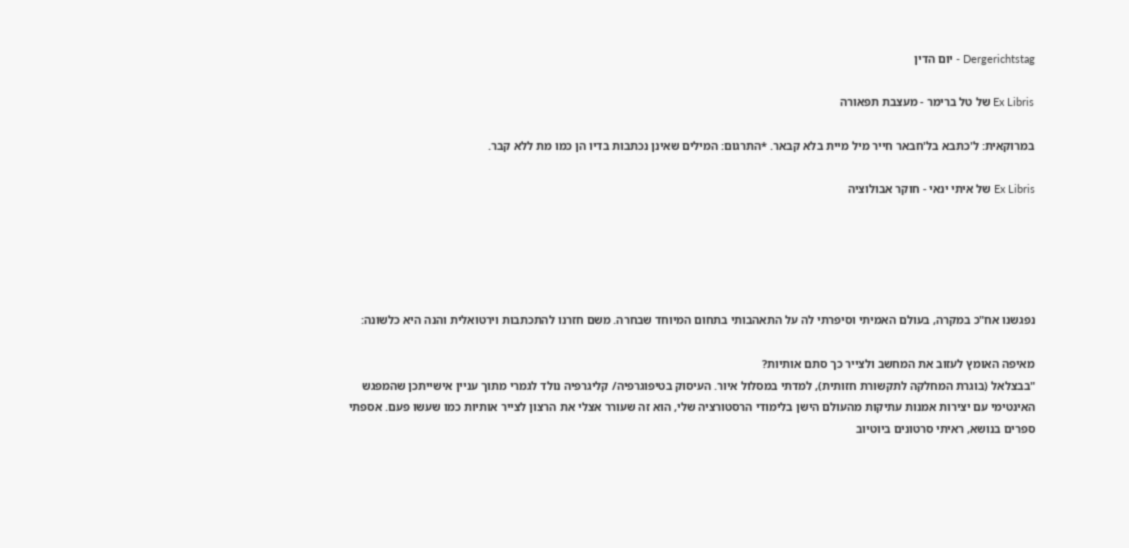Dergerichtstag - יום הדין

Ex Libris של טל ברימר - מעצבת תפאורה

במרוקאית: ל'כתבא בל'חבאר חייר מיל מיית בלא קבאר. *התרגום: המילים שאינן נכתבות בדיו הן כמו מת ללא קבר.

Ex Libris של איתי ינאי - חוקר אבולוציה





נפגשנו אח"כ במקרה, בעולם האמיתי וסיפרתי לה על התאהבותי בתחום המיוחד שבחרה. משם חזרנו להתכתבות וירטואלית והנה היא כלשונה:

מאיפה האומץ לעזוב את המחשב ולצייר כך סתם אותיות?
"בבצלאל (בוגרת המחלקה לתקשורת חזותית), למדתי במסלול איור. העיסוק בטיפוגרפיה/ קליגרפיה נולד לגמרי מתוך עניין אישייתכן שהמפגש האינטימי עם יצירות אמנות עתיקות מהעולם הישן בלימודי הרסטורציה שלי, הוא זה שעורר אצלי את הרצון לצייר אותיות כמו שעשו פעם. אספתי ספרים בנושא, ראיתי סרטונים ביוטיוב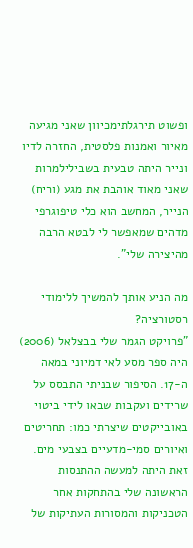ופשוט תירגלתימכיוון שאני מגיעה מאיור ואמנות פלסטית, החזרה לדיו ונייר היתה טבעית בשבילילמרות שאני מאוד אוהבת את מגע (וריח) הנייר, המחשב הוא כלי טיפוגרפי מדהים שמאפשר לי לבטא הרבה מהיצירה שלי".

מה הניע אותך להמשיך ללימודי רסטורציה?
"פרויקט הגמר שלי בבצלאל (2006) היה ספר מסע לאי דמיוני במאה ה-17. הסיפור שבניתי התבסס על שרידים ועקבות שבאו לידי ביטוי באובייקטים שיצרתי כמו: תחריטים ואיורים סמי-מדעיים בצבעי מים. זאת היתה למעשה ההתנסות הראשונה שלי בהתחקות אחר הטכניקות והמסורות העתיקות של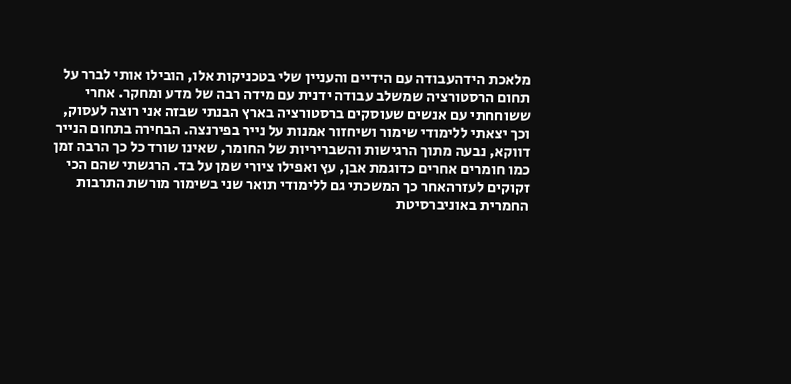מלאכת הידהעבודה עם הידיים והעניין שלי בטכניקות אלו, הובילו אותי לברר על תחום הרסטורציה שמשלב עבודה ידנית עם מידה רבה של מדע ומחקר. אחרי ששוחחתי עם אנשים שעוסקים ברסטורציה בארץ הבנתי שבזה אני רוצה לעסוק, וכך יצאתי ללימודי שימור ושיחזור אמנות על נייר בפירנצה. הבחירה בתחום הנייר דווקא, נבעה מתוך הרגישות והשבריריות של החומר, שאינו שורד כל כך הרבה זמן כמו חומרים אחרים כדוגמת אבן, עץ ואפילו ציורי שמן על בד. הרגשתי שהם הכי זקוקים לעזרהאחר כך המשכתי גם ללימודי תואר שני בשימור מורשת התרבות החמרית באוניברסיטת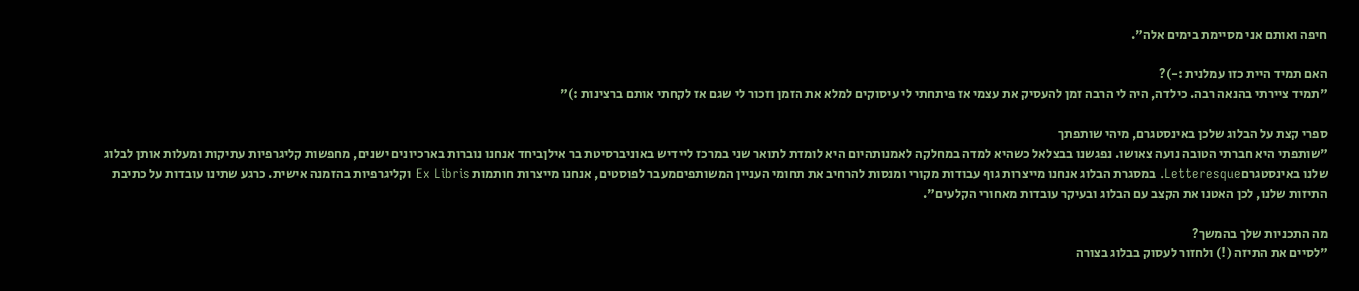חיפה ואותם אני מסיימת בימים אלה".

האם תמיד היית כזו עמלנית :-)?
"תמיד ציירתי בהנאה רבה. כילדה, היה לי הרבה זמן להעסיק את עצמי אז פיתחתי לי עיסוקים למלא את הזמן וזכור לי שגם אז לקחתי אותם ברצינות :)"

ספרי קצת על הבלוג שלכן באינסטגרם, מיהי שותפתך
"שותפתי היא חברתי הטובה נועה צאושו. נפגשנו בבצלאל כשהיא למדה במחלקה לאמנותהיום היא לומדת לתואר שני במרכז ליידיש באוניברסיטת בר אילןביחד אנחנו נוברות בארכיונים ישנים, מחפשות קליגרפיות עתיקות ומעלות אותן לבלוג שלנו באינסטגרםLetteresque. במסגרת הבלוג אנחנו מייצרות גוף עבודות מקורי ומנסות להרחיב את תחומי העניין המשותפיםמעבר לפוסטים, אנחנו מייצרות חותמות Ex Libris וקליגרפיות בהזמנה אישית. כרגע שתינו עובדות על כתיבת התיזות שלנו, לכן האטנו את הקצב עם הבלוג ובעיקר עובדות מאחורי הקלעים".

מה התכניות שלך בהמשך?
"לסיים את התיזה (!) ולחזור לעסוק בבלוג בצורה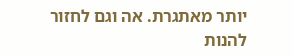יותר מאתגרת. אה וגם לחזור להנות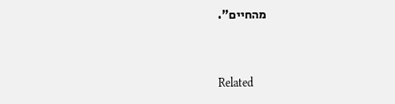מהחיים".


Related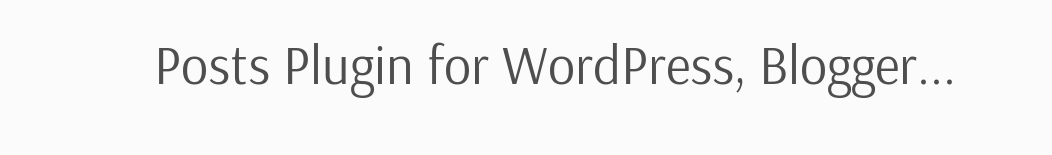Posts Plugin for WordPress, Blogger...